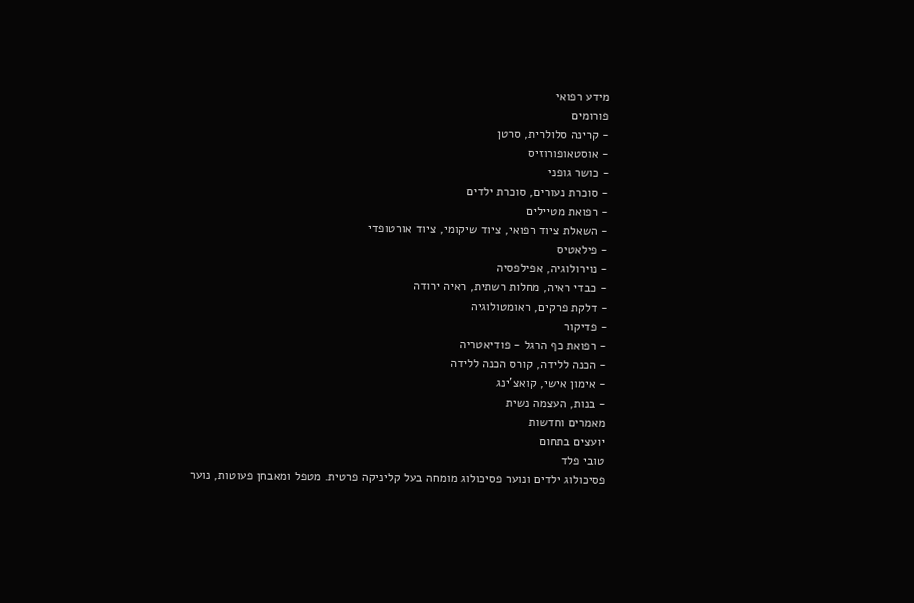מידע רפואי
פורומים
- קרינה סלולרית, סרטן
- אוסטאופורוזיס
- כושר גופני
- סוכרת נעורים, סוכרת ילדים
- רפואת מטיילים
- השאלת ציוד רפואי, ציוד שיקומי, ציוד אורטופדי
- פילאטיס
- נוירולוגיה, אפילפסיה
- כבדי ראיה, מחלות רשתית, ראיה ירודה
- דלקת פרקים, ראומטולוגיה
- פדיקור
- רפואת כף הרגל - פודיאטריה
- הכנה ללידה, קורס הכנה ללידה
- אימון אישי, קואצ'ינג
- בנות, העצמה נשית
מאמרים וחדשות
יועצים בתחום
טובי פלד
פסיכולוג ילדים ונוער פסיכולוג מומחה בעל קליניקה פרטית. מטפל ומאבחן פעוטות, נוער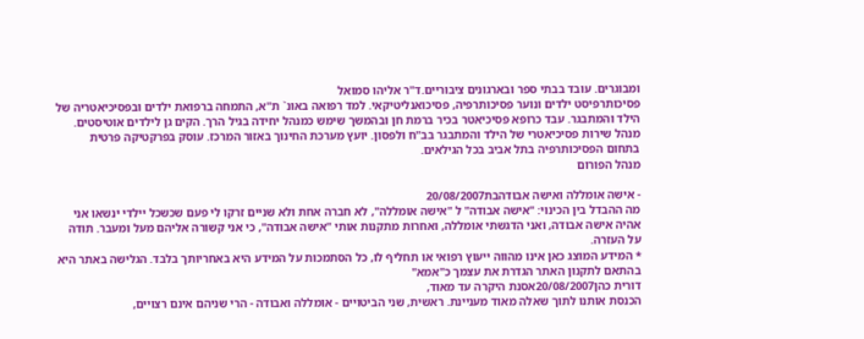ומבוגרים. עובד בבתי ספר ובארגונים ציבוריים.ד"ר אליהו סמואל
פסיכותרפיסט ילדים ונוער פסיכותרפיה, פסיכואנליטיקאי. למד רפואה באונ` ת"א, התמחה ברפואת ילדים ובפסיכיאטריה של הילד והמתבגר. עבד כרופא פסיכיאטר בכיר ברמת חן ובהמשך שימש כמנהל יחידה בגיל הרך. הקים גן לילדים אוטיסטים. מנהל שירות פסיכיאטרי של הילד והמתבגר בב"ח ולפסון. יועץ מערכת החינוך באזור המרכז. עוסק בפרקטיקה פרטית בתחום הפסיכותרפיה בתל אביב בכל הגילאים.
מנהל הפורום

- אישה אומללה ואישה אבודהבת20/08/2007
מה ההבדל בין הכינוי: "אישה אבודה" ל "אישה אומללה", לא חברה אחת ולא שניים זרקו לי פעם שכשכל יילדי ינשאו אני אהיה אישה אבודה, ואני הדגשתי אומללה, ואחרות מתקנות אותי "אישה אבודה", כי אני קשורה אליהם מעל ומעבר. תודה על העזרה.
* המידע המוצג כאן אינו מהווה ייעוץ רפואי או תחליף לו, כל הסתמכות על המידע היא באחריותך בלבד. הגלישה באתר היא בהתאם לתקנון האתר הגדרת את עצמך כ"אמא"
דורית כהן20/08/2007אסנת היקרה עד מאוד,
הכנסת אותנו לתוך שאלה מאוד מעניינת. ראשית, שני הביטויים - אומללה ואבודה - הרי שניהם אינם רצויים,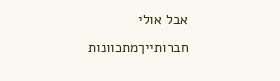אבל אולי חברותייךמתכוונות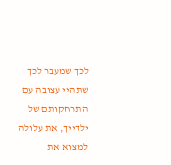לכך שמעבר לכך שתהיי עצובה עם התרחקותם של ילדייך, את עלולה למצוא את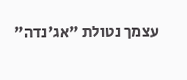עצמך נטולת "אג'נדה"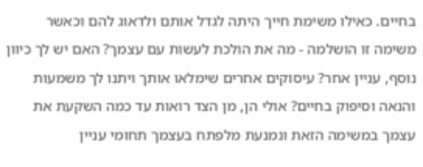בחיים. כאילו משימת חייך היתה לגדל אותם ולדאוג להם וכאשר משימה זו הושלמה - מה את הולכת לעשות עם עצמך? האם יש לך כיוון נוסף, עניין אחר? עיסוקים אחרים שימלאו אותך ויתנו לך משמעות והנאה וסיפוק בחיים? אולי הן, מן הצד רואות עד כמה השקעת את עצמך במשימה הזאת ונמנעת מלפתח בעצמך תחומי עניין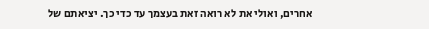אחרים, ואולי את לא רואה זאת בעצמך עד כדי כך. יציאתם של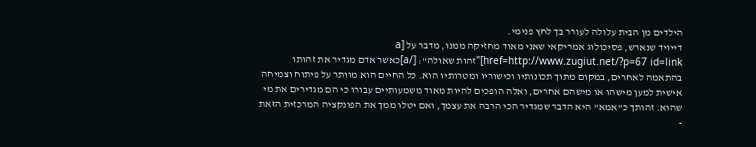הילדים מן הבית עלולה לעורר בך לחץ פנימי.
דייויד שנארש, פסיכולוג אמריקאי שאני מאוד מחזיקה ממנו, מדבר על [a href=http://www.zugiut.net/?p=67 id=link]"זהות שאולה": [/a]כאשר אדם מגדיר את זהותו בהתאמה לאחרים, במקום מתוך תכונותיו וכישוריו ומטרותיו הוא. כל החיים הוא מוותר על פיתוח וצמיחה אישית למען מישהו או מישהם אחרים, ואלה הופכים להיות מאוד משמעותיים עבורו כי הם מגדירים את מי שהוא. זהותך כ"אמא" היא הדבר שמגדיר הכי הרבה את עצמך, ואם יטלו ממך את הפונקציה המרכזית הזאת -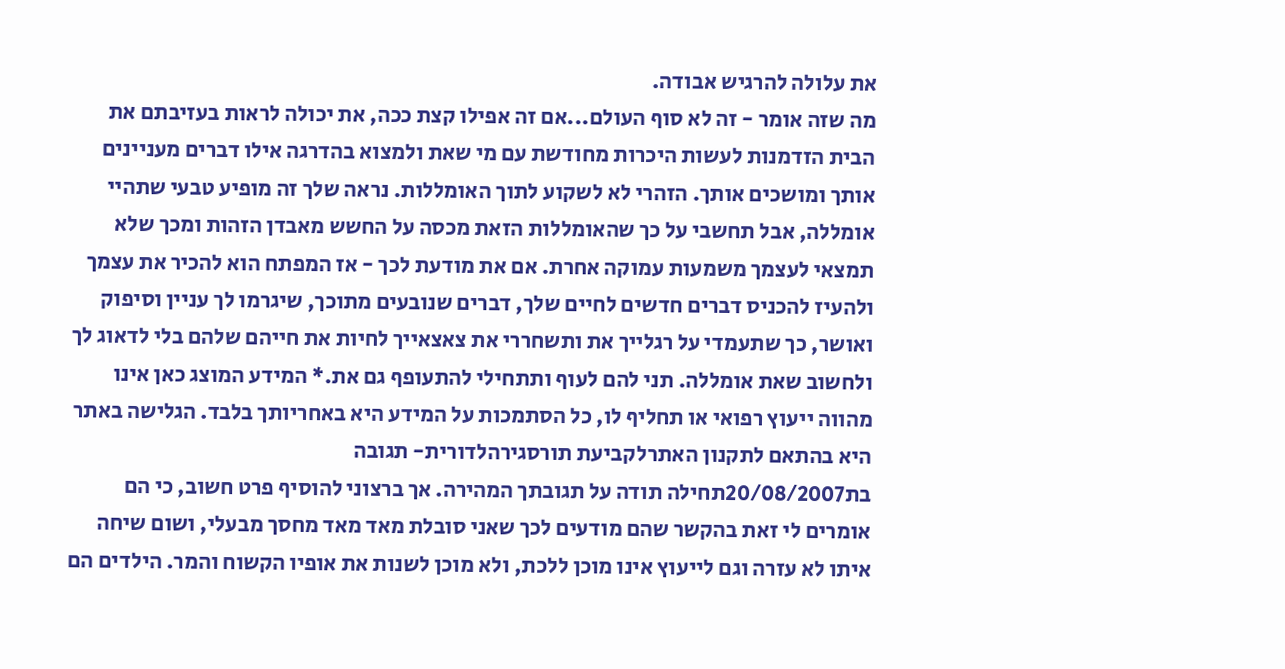את עלולה להרגיש אבודה.
מה שזה אומר - זה לא סוף העולם...אם זה אפילו קצת ככה, את יכולה לראות בעזיבתם את הבית הזדמנות לעשות היכרות מחודשת עם מי שאת ולמצוא בהדרגה אילו דברים מעניינים אותך ומושכים אותך. הזהרי לא לשקוע לתוך האומללות. נראה שלך זה מופיע טבעי שתהיי אומללה, אבל תחשבי על כך שהאומללות הזאת מכסה על החשש מאבדן הזהות ומכך שלא תמצאי לעצמך משמעות עמוקה אחרת. אם את מודעת לכך - אז המפתח הוא להכיר את עצמך ולהעיז להכניס דברים חדשים לחיים שלך, דברים שנובעים מתוכך, שיגרמו לך עניין וסיפוק ואושר, כך שתעמדי על רגלייך את ותשחררי את צאצאייך לחיות את חייהם שלהם בלי לדאוג לך ולחשוב שאת אומללה. תני להם לעוף ותתחילי להתעופף גם את.* המידע המוצג כאן אינו מהווה ייעוץ רפואי או תחליף לו, כל הסתמכות על המידע היא באחריותך בלבד. הגלישה באתר היא בהתאם לתקנון האתרלקביעת תורסגירהלדורית- תגובה
בת20/08/2007תחילה תודה על תגובתך המהירה. אך ברצוני להוסיף פרט חשוב, כי הם אומרים לי זאת בהקשר שהם מודעים לכך שאני סובלת מאד מאד מחסך מבעלי, ושום שיחה איתו לא עזרה וגם לייעוץ אינו מוכן ללכת, ולא מוכן לשנות את אופיו הקשוח והמר. הילדים הם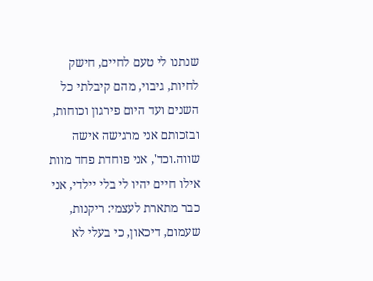שנתנו לי טעם לחיים, חישק לחיות, גיבוי, מהם קיבלתי כל השנים ועד היום פירגון וכוחות, ובזכותם אני מרגישה אישה שווה.וכד', אני פוחדת פחד מוות אילו חיים יהיו לי בלי יילדי, אני כבר מתארת לעצמי: ריקנות, שעמום, דיכאון, כי בעלי לא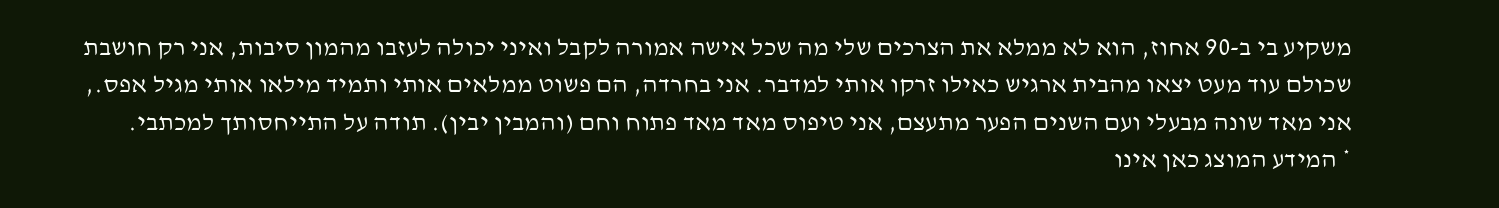משקיע בי ב-90 אחוז, הוא לא ממלא את הצרכים שלי מה שכל אישה אמורה לקבל ואיני יכולה לעזבו מהמון סיבות, אני רק חושבת שכולם עוד מעט יצאו מהבית ארגיש כאילו זרקו אותי למדבר. אני בחרדה, הם פשוט ממלאים אותי ותמיד מילאו אותי מגיל אפס., אני מאד שונה מבעלי ועם השנים הפער מתעצם, אני טיפוס מאד מאד פתוח וחם (והמבין יבין). תודה על התייחסותך למכתבי.
* המידע המוצג כאן אינו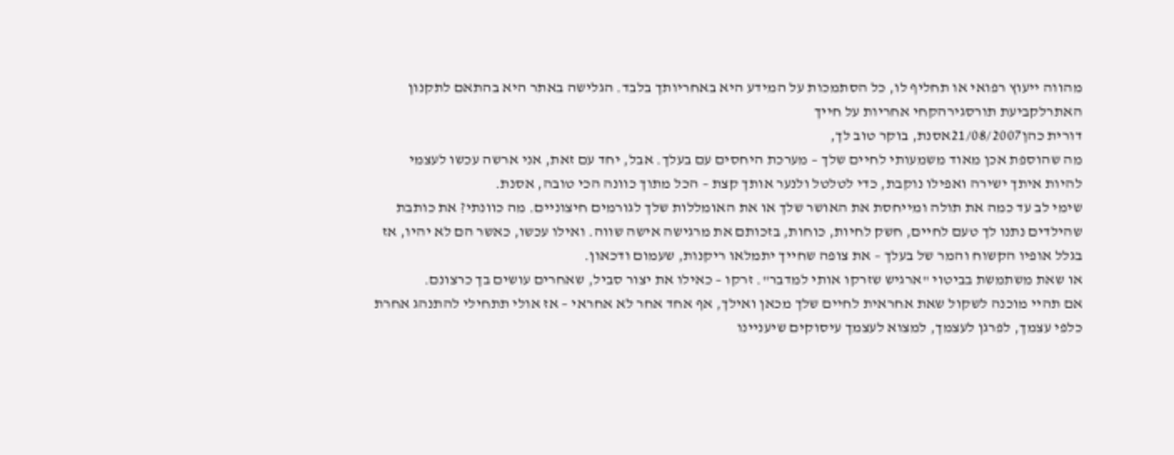מהווה ייעוץ רפואי או תחליף לו, כל הסתמכות על המידע היא באחריותך בלבד. הגלישה באתר היא בהתאם לתקנון האתרלקביעת תורסגירהקחי אחריות על חייך
דורית כהן21/08/2007אסנת, בוקר טוב לך,
מה שהוספת אכן מאוד משמעותי לחיים שלך – מערכת היחסים עם בעלך. אבל, יחד עם זאת, אני ארשה עכשו לעצמי להיות איתך ישירה ואפילו נוקבת, כדי לטלטל ולנער אותך קצת – הכל מתוך כוונה הכי טובה, אסנת.
שימי לב עד כמה את תולה ומייחסת את האושר שלך או את האומללות שלך לגורמים חיצוניים. מה כוונתי? את כותבת שהילדים נתנו לך טעם לחיים, חשק לחיות, כוחות, בזכותם את מרגישה אישה שווה. ואילו עכשו, כאשר הם לא יהיו, אז בגלל אופיו הקשוח והמר של בעלך – את צופה שחייך יתמלאו ריקנות, שעמום ודכאון.
או שאת משתמשת בביטוי "ארגיש שזרקו אותי למדבר". זרקו – כאילו את יצור סביל, שאחרים עושים בך כרצונם.
אם תהיי מוכנה לשקול שאת אחראית לחיים שלך מכאן ואילך, אף אחד אחר לא אחראי – אז אולי תתחילי להתנהג אחרת כלפי עצמך, לפרגן לעצמך, למצוא לעצמך עיסוקים שיעניינו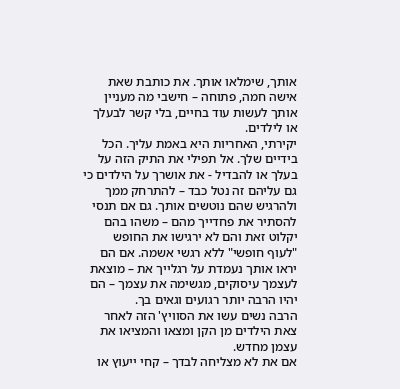אותך, שימלאו אותך. את כותבת שאת אישה חמה, פתוחה – חישבי מה מעניין אותך לעשות עוד בחיים, בלי קשר לבעלך או לילדים.
יקירתי, האחריות היא באמת עליך. הכל בידיים שלך. אל תפילי את התיק הזה על בעלך או להבדיל - את אושרך על הילדים כי גם עליהם זה נטל כבד – להתרחק ממך ולהרגיש שהם נוטשים אותך. גם אם תנסי להסתיר את פחדייך מהם – משהו בהם יקלוט זאת והם לא ירגישו את החופש "לעוף חופשי" ללא רגשי אשמה. אם הם יראו אותך נעמדת על רגלייך את – מוצאת לעצמך עיסוקים, מגשימה את עצמך – הם יהיו הרבה יותר רגועים וגאים בך.
הרבה נשים עשו את הסוויץ' הזה לאחר צאת הילדים מן הקן ומצאו והמציאו את עצמן מחדש.
אם את לא מצליחה לבדך – קחי ייעוץ או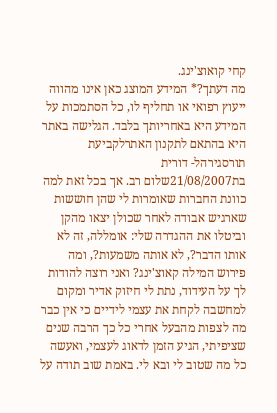קחי קואוצ'ינג.
מה דעתך?* המידע המוצג כאן אינו מהווה ייעוץ רפואי או תחליף לו, כל הסתמכות על המידע היא באחריותך בלבד. הגלישה באתר היא בהתאם לתקנון האתרלקביעת תורסגירהל- דורית
בת21/08/2007שלום רב. אך בכל זאת למה כוונת החברות שאומרות לי שהן חוששות שארגיש אבודה לאחר שכולן יצאו מהקן וביטלו את ההגדרה שלי: אומללה, זה לא אותו הדבר?, לא אותה משמעות?, ומה פירוש המילה קאוצ'ינג? ואני רוצה להודות לך על העידוד, נתת לי חיזוק אדיר ומקום למחשבה לקחת את עצמי לידיים כי אין כבר מה לצפות מהבעל אחרי כל כך הרבה שנים שציפיתי, הגיע הזמן לדאוג לעצמי, ואעשה כל מה שטוב לי ובא לי. באמת שוב תודה על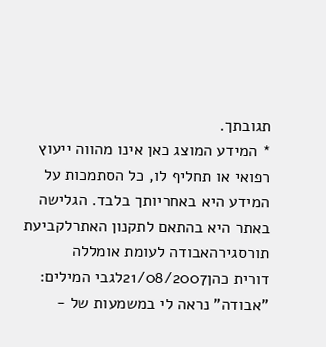תגובתך.
* המידע המוצג כאן אינו מהווה ייעוץ רפואי או תחליף לו, כל הסתמכות על המידע היא באחריותך בלבד. הגלישה באתר היא בהתאם לתקנון האתרלקביעת תורסגירהאבודה לעומת אומללה
דורית כהן21/08/2007לגבי המילים:
"אבודה" נראה לי במשמעות של -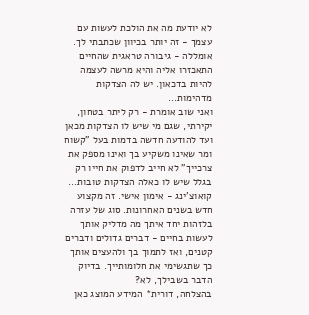לא יודעת מה את הולכת לעשות עם עצמך - זה יותר בכיוון שכתבתי לך. אומללה - גיבורה טראגית שהחיים התאכזרו אליה והיא מרשה לעצמה להיות בדכאון. יש לה הצדקות מדהימות...
ואני שוב אומרת - רק ליתר בטחון, יקירתי, שגם מי שיש לו הצדקות מכאן ועד להודעה חדשה בדמות בעל "קשוח ומר שאינו משקיע בך ואינו מספק את צרכייך" לא חייב לדפוק את חייו רק בגלל שיש לו כאלה הצדקות טובות...
קואוצ'ינג - אימון אישי. זה מקצוע חדש בשנים האחרונות. סוג של עזרה בלזהות יחד איתך מה מדליק אותך לעשות בחיים - דברים גדולים ודברים קטנים, ואז לתמוך בך ולהעצים אותך כך שתגשימי את חלומותייך. בדיוק הדבר בשבילך, לא?
בהצלחה, דורית* המידע המוצג כאן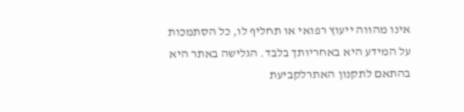אינו מהווה ייעוץ רפואי או תחליף לו, כל הסתמכות על המידע היא באחריותך בלבד. הגלישה באתר היא בהתאם לתקנון האתרלקביעת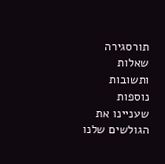תורסגירה
שאלות ותשובות נוספות שעניינו את הגולשים שלנו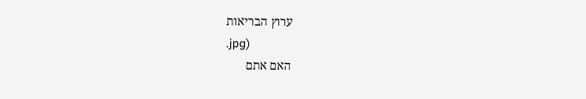ערוץ הבריאות
.jpg)
האם אתם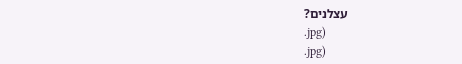עצלנים?
.jpg)
.jpg)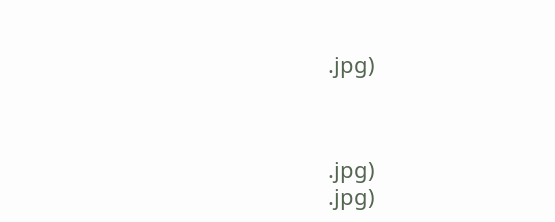.jpg)



.jpg)
.jpg)